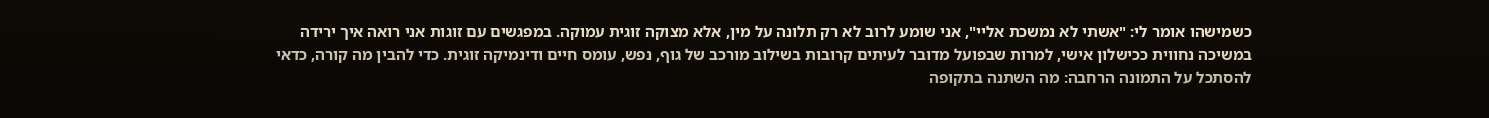כשמישהו אומר לי: "אשתי לא נמשכת אליי", אני שומע לרוב לא רק תלונה על מין, אלא מצוקה זוגית עמוקה. במפגשים עם זוגות אני רואה איך ירידה במשיכה נחווית ככישלון אישי, למרות שבפועל מדובר לעיתים קרובות בשילוב מורכב של גוף, נפש, עומס חיים ודינמיקה זוגית. כדי להבין מה קורה, כדאי להסתכל על התמונה הרחבה: מה השתנה בתקופה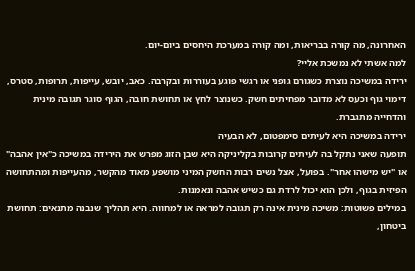האחרונה, מה קורה בבריאות, ומה קורה במערכת היחסים ביום-יום.
למה אשתי לא נמשכת אליי?
ירידה במשיכה נוצרת כשגורם גופני או רגשי פוגע בעוררות ובקרבה. כאב, יובש, עייפות, תרופות, סטרס, דימוי גוף וכעס לא מדובר מפחיתים חשק. כשנוצר לחץ או תחושת חובה, הגוף סוגר תגובה מינית והדחייה מתגברת.
ירידה במשיכה היא לעיתים סימפטום, לא הבעיה
תופעה שאני נתקל בה לעיתים קרובות בקליניקה היא שבן הזוג מפרש את הירידה במשיכה כ"אין אהבה" או "יש מישהו אחר". בפועל, אצל נשים רבות החשק המיני מושפע מאוד מהקשר, מהעייפות ומהתחושה הפיזית בגוף, ולכן הוא יכול לרדת גם כשיש אהבה ונאמנות.
במילים פשוטות: משיכה מינית אינה רק תגובה למראה או למחווה. היא תהליך שנבנה מתנאים: תחושת ביטחון,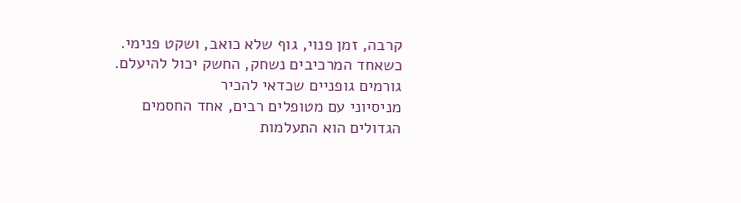קרבה, זמן פנוי, גוף שלא כואב, ושקט פנימי. כשאחד המרכיבים נשחק, החשק יכול להיעלם.
גורמים גופניים שכדאי להכיר
מניסיוני עם מטופלים רבים, אחד החסמים הגדולים הוא התעלמות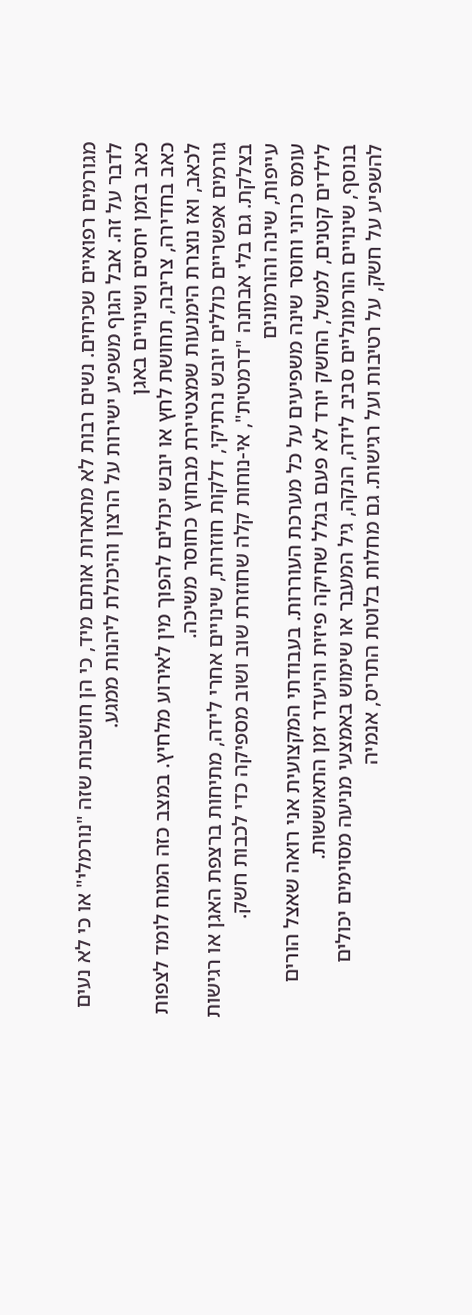מגורמים רפואיים שכיחים. נשים רבות לא מתארות אותם מיד, כי הן חושבות שזה "נורמלי" או כי לא נעים לדבר על זה. אבל הגוף משפיע ישירות על הרצון והיכולת ליהנות ממגע.
כאב בזמן יחסים ושינויים באגן
כאב בחדירה, צריבה, תחושת לחץ או יובש יכולים להפוך מין לאירוע מלחיץ. במצב כזה המוח לומד לצפות לכאב, ואז נוצרת הימנעות שמצטיירת מבחוץ כחוסר משיכה.
גורמים אפשריים כוללים יובש נרתיקי, דלקות חוזרות, שינויים אחרי לידה, מתיחות ברצפת האגן או רגישות בצלקת. גם בלי אבחנה "דרמטית", אי-נוחות קלה שחוזרת שוב ושוב מספיקה כדי לכבות חשק.
עייפות, שינה והורמונים
עומס כרוני וחוסר שינה משפיעים על כל מערכת העוררות. בעבודתי המקצועית אני רואה שאצל הורים לילדים קטנים, למשל, החשק יורד לא פעם בגלל שחיקה פיזית והיעדר זמן התאוששות.
בנוסף, שינויים הורמונליים סביב לידה, הנקה, גיל המעבר או שימוש באמצעי מניעה מסוימים יכולים להשפיע על חשק, על רטיבות ועל רגישות. גם מחלות בלוטת התריס, אנמיה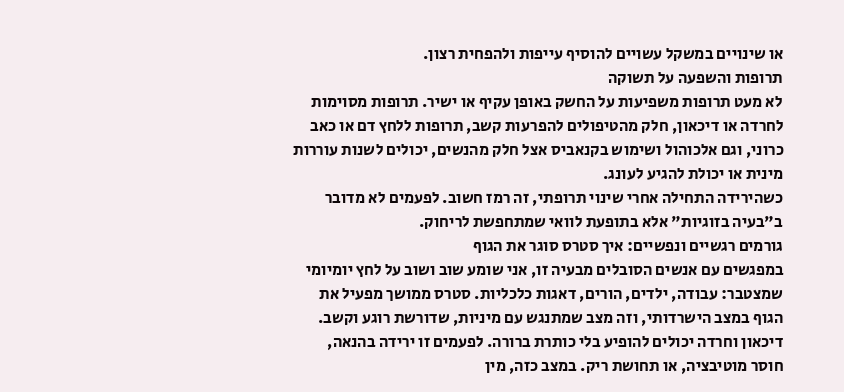או שינויים במשקל עשויים להוסיף עייפות ולהפחית רצון.
תרופות והשפעה על תשוקה
לא מעט תרופות משפיעות על החשק באופן עקיף או ישיר. תרופות מסוימות לחרדה או דיכאון, חלק מהטיפולים להפרעות קשב, תרופות ללחץ דם או כאב כרוני, וגם אלכוהול ושימוש בקנאביס אצל חלק מהנשים, יכולים לשנות עוררות מינית או יכולת להגיע לעונג.
כשהירידה התחילה אחרי שינוי תרופתי, זה רמז חשוב. לפעמים לא מדובר ב"בעיה בזוגיות" אלא בתופעת לוואי שמתחפשת לריחוק.
גורמים רגשיים ונפשיים: איך סטרס סוגר את הגוף
במפגשים עם אנשים הסובלים מבעיה זו, אני שומע שוב ושוב על לחץ יומיומי שמצטבר: עבודה, ילדים, הורים, דאגות כלכליות. סטרס ממושך מפעיל את הגוף במצב הישרדותי, וזה מצב שמתנגש עם מיניות, שדורשת רוגע וקשב.
דיכאון וחרדה יכולים להופיע בלי כותרת ברורה. לפעמים זו ירידה בהנאה, חוסר מוטיבציה, או תחושת ריק. במצב כזה, מין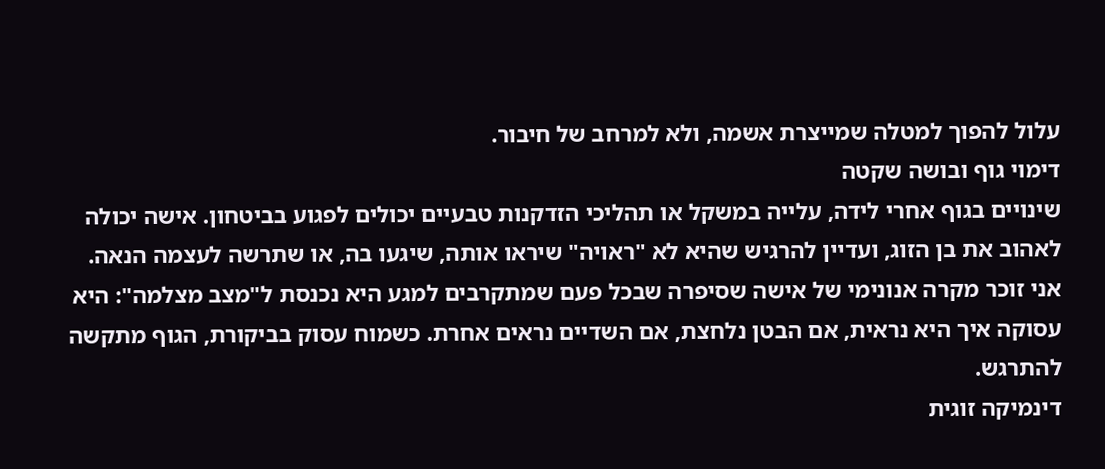עלול להפוך למטלה שמייצרת אשמה, ולא למרחב של חיבור.
דימוי גוף ובושה שקטה
שינויים בגוף אחרי לידה, עלייה במשקל או תהליכי הזדקנות טבעיים יכולים לפגוע בביטחון. אישה יכולה לאהוב את בן הזוג, ועדיין להרגיש שהיא לא "ראויה" שיראו אותה, שיגעו בה, או שתרשה לעצמה הנאה.
אני זוכר מקרה אנונימי של אישה שסיפרה שבכל פעם שמתקרבים למגע היא נכנסת ל"מצב מצלמה": היא עסוקה איך היא נראית, אם הבטן נלחצת, אם השדיים נראים אחרת. כשמוח עסוק בביקורת, הגוף מתקשה להתרגש.
דינמיקה זוגית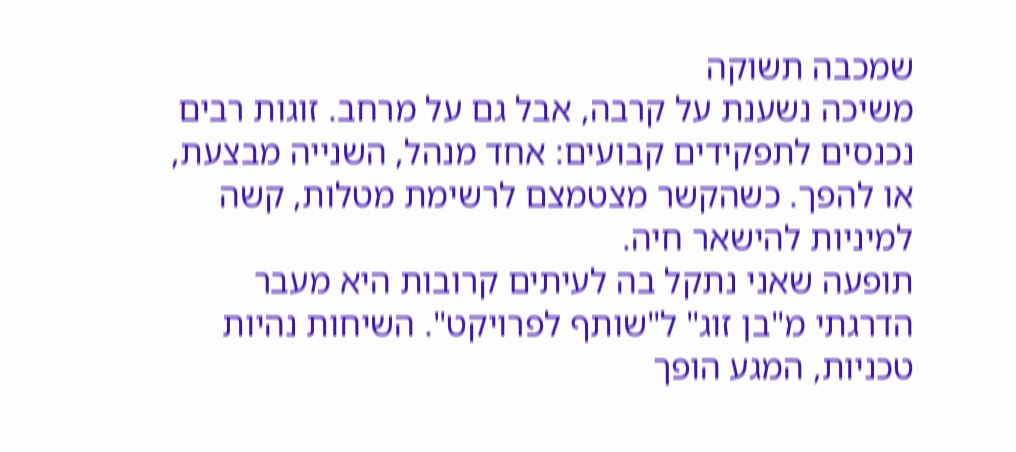שמכבה תשוקה
משיכה נשענת על קרבה, אבל גם על מרחב. זוגות רבים נכנסים לתפקידים קבועים: אחד מנהל, השנייה מבצעת, או להפך. כשהקשר מצטמצם לרשימת מטלות, קשה למיניות להישאר חיה.
תופעה שאני נתקל בה לעיתים קרובות היא מעבר הדרגתי מ"בן זוג" ל"שותף לפרויקט". השיחות נהיות טכניות, המגע הופך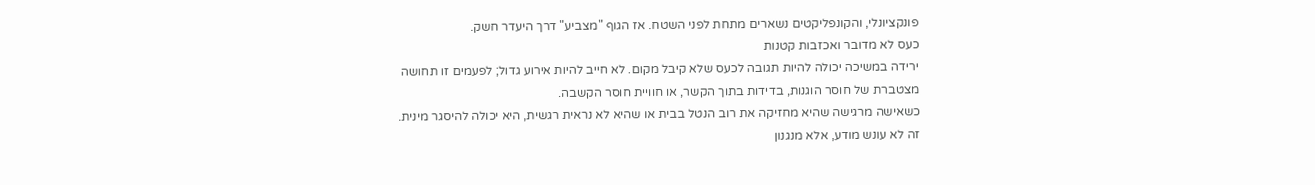פונקציונלי, והקונפליקטים נשארים מתחת לפני השטח. אז הגוף "מצביע" דרך היעדר חשק.
כעס לא מדובר ואכזבות קטנות
ירידה במשיכה יכולה להיות תגובה לכעס שלא קיבל מקום. לא חייב להיות אירוע גדול; לפעמים זו תחושה מצטברת של חוסר הוגנות, בדידות בתוך הקשר, או חוויית חוסר הקשבה.
כשאישה מרגישה שהיא מחזיקה את רוב הנטל בבית או שהיא לא נראית רגשית, היא יכולה להיסגר מינית. זה לא עונש מודע, אלא מנגנון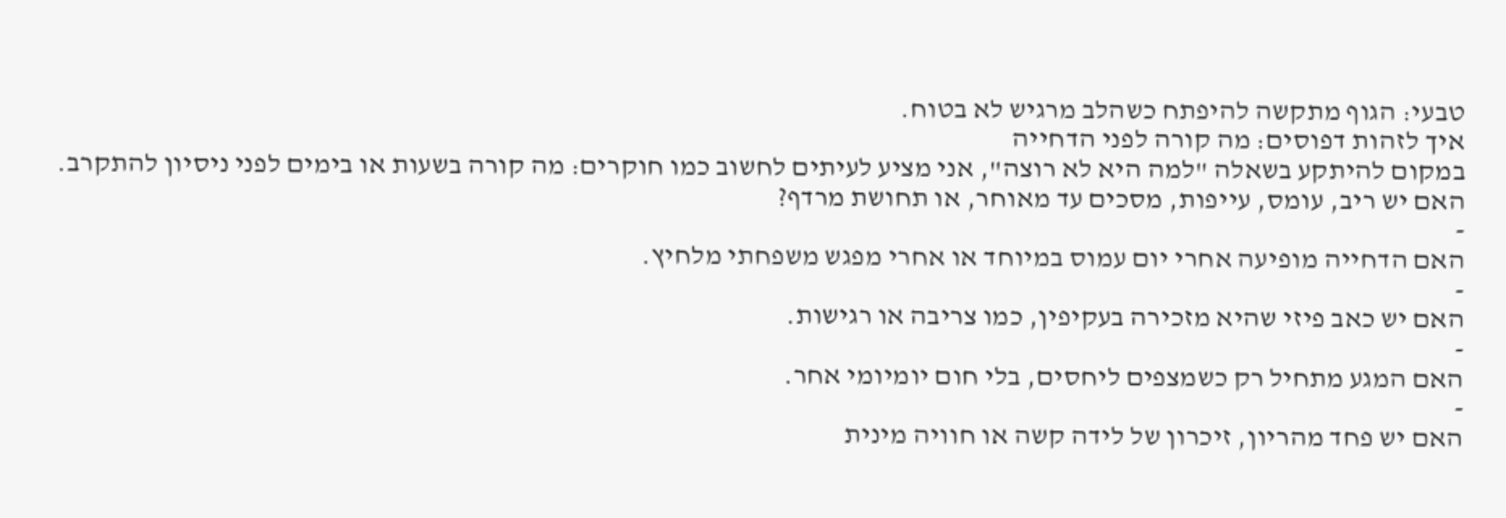טבעי: הגוף מתקשה להיפתח כשהלב מרגיש לא בטוח.
איך לזהות דפוסים: מה קורה לפני הדחייה
במקום להיתקע בשאלה "למה היא לא רוצה", אני מציע לעיתים לחשוב כמו חוקרים: מה קורה בשעות או בימים לפני ניסיון להתקרב. האם יש ריב, עומס, עייפות, מסכים עד מאוחר, או תחושת מרדף?
-
האם הדחייה מופיעה אחרי יום עמוס במיוחד או אחרי מפגש משפחתי מלחיץ.
-
האם יש כאב פיזי שהיא מזכירה בעקיפין, כמו צריבה או רגישות.
-
האם המגע מתחיל רק כשמצפים ליחסים, בלי חום יומיומי אחר.
-
האם יש פחד מהריון, זיכרון של לידה קשה או חוויה מינית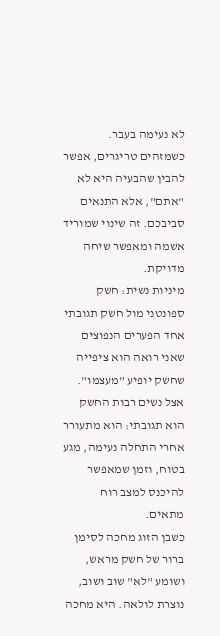לא נעימה בעבר.
כשמזהים טריגרים, אפשר להבין שהבעיה היא לא "אתם", אלא התנאים סביבכם. זה שינוי שמוריד אשמה ומאפשר שיחה מדויקת.
מיניות נשית: חשק ספונטני מול חשק תגובתי
אחד הפערים הנפוצים שאני רואה הוא ציפייה שחשק יופיע "מעצמו". אצל נשים רבות החשק הוא תגובתי: הוא מתעורר אחרי התחלה נעימה, מגע בטוח, וזמן שמאפשר להיכנס למצב רוח מתאים.
כשבן הזוג מחכה לסימן ברור של חשק מראש, ושומע "לא" שוב ושוב, נוצרת לולאה. היא מחכה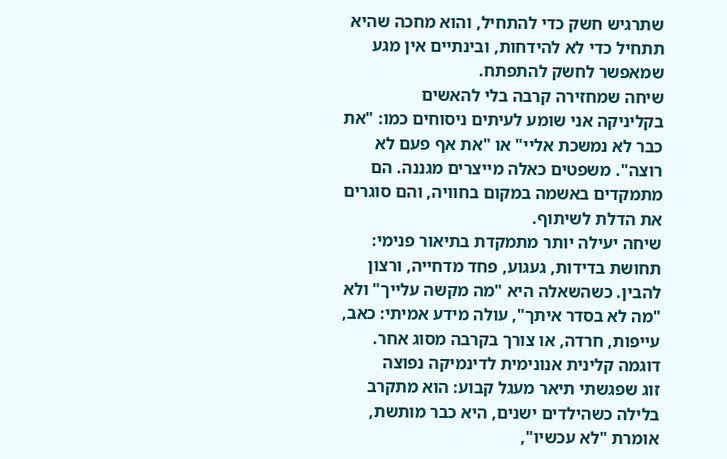שתרגיש חשק כדי להתחיל, והוא מחכה שהיא תתחיל כדי לא להידחות, ובינתיים אין מגע שמאפשר לחשק להתפתח.
שיחה שמחזירה קרבה בלי להאשים
בקליניקה אני שומע לעיתים ניסוחים כמו: "את כבר לא נמשכת אליי" או "את אף פעם לא רוצה". משפטים כאלה מייצרים מגננה. הם מתמקדים באשמה במקום בחוויה, והם סוגרים את הדלת לשיתוף.
שיחה יעילה יותר מתמקדת בתיאור פנימי: תחושת בדידות, געגוע, פחד מדחייה, ורצון להבין. כשהשאלה היא "מה מקשה עלייך" ולא "מה לא בסדר איתך", עולה מידע אמיתי: כאב, עייפות, חרדה, או צורך בקרבה מסוג אחר.
דוגמה קלינית אנונימית לדינמיקה נפוצה
זוג שפגשתי תיאר מעגל קבוע: הוא מתקרב בלילה כשהילדים ישנים, היא כבר מותשת, אומרת "לא עכשיו",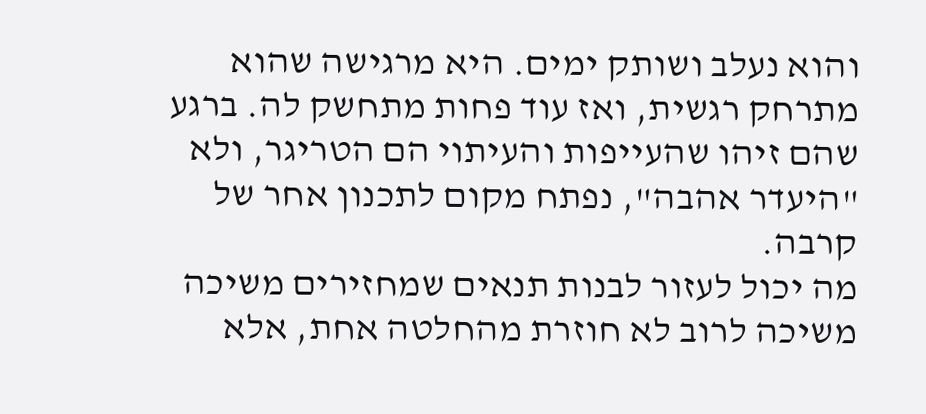והוא נעלב ושותק ימים. היא מרגישה שהוא מתרחק רגשית, ואז עוד פחות מתחשק לה. ברגע שהם זיהו שהעייפות והעיתוי הם הטריגר, ולא "היעדר אהבה", נפתח מקום לתכנון אחר של קרבה.
מה יכול לעזור לבנות תנאים שמחזירים משיכה
משיכה לרוב לא חוזרת מהחלטה אחת, אלא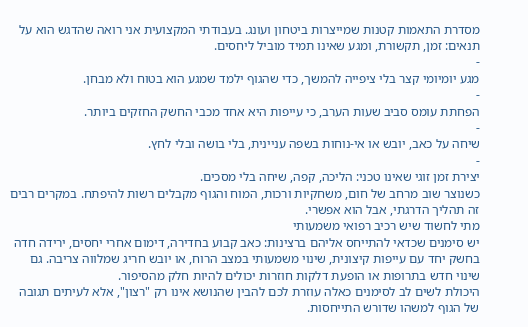מסדרת התאמות קטנות שמייצרות ביטחון ועונג. בעבודתי המקצועית אני רואה שהדגש הוא על תנאים: זמן, תקשורת, ומגע שאינו תמיד מוביל ליחסים.
-
מגע יומיומי קצר בלי ציפייה להמשך, כדי שהגוף ילמד שמגע הוא בטוח ולא מבחן.
-
הפחתת עומס סביב שעות הערב, כי עייפות היא אחד מכבי החשק החזקים ביותר.
-
שיחה על כאב, יובש או אי-נוחות בשפה עניינית, בלי בושה ובלי לחץ.
-
יצירת זמן זוגי שאינו טכני: הליכה, קפה, שיחה בלי מסכים.
כשנוצר שוב מרחב של חום, משחקיות ורכות, המוח והגוף מקבלים רשות להיפתח. במקרים רבים זה תהליך הדרגתי, אבל הוא אפשרי.
מתי לחשוד שיש רכיב רפואי משמעותי
יש סימנים שכדאי להתייחס אליהם ברצינות: כאב קבוע בחדירה, דימום אחרי יחסים, ירידה חדה בחשק יחד עם עייפות קיצונית, שינוי משמעותי במצב הרוח, או יובש חריג שמלווה צריבה. גם שינוי חדש בתרופות או הופעת דלקות חוזרות יכולים להיות חלק מהסיפור.
היכולת לשים לב לסימנים כאלה עוזרת לכם להבין שהנושא אינו רק "רצון", אלא לעיתים תגובה של הגוף למשהו שדורש התייחסות.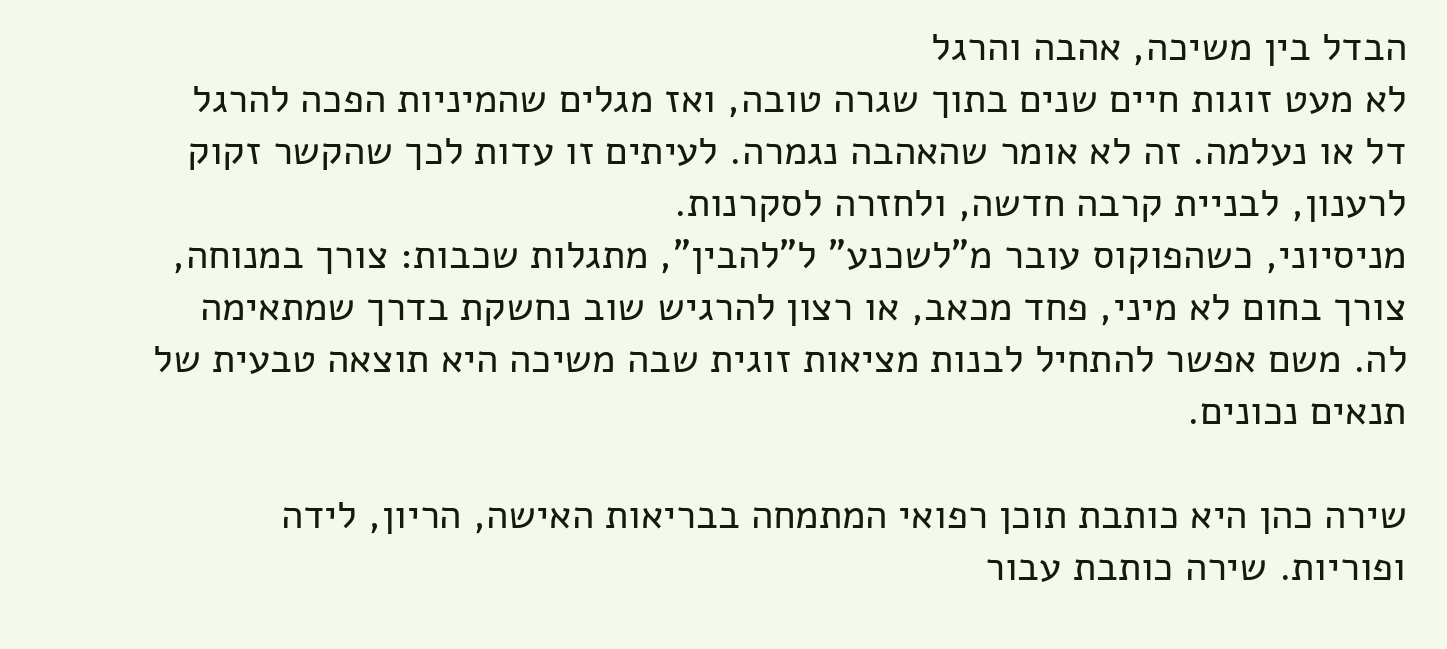הבדל בין משיכה, אהבה והרגל
לא מעט זוגות חיים שנים בתוך שגרה טובה, ואז מגלים שהמיניות הפכה להרגל דל או נעלמה. זה לא אומר שהאהבה נגמרה. לעיתים זו עדות לכך שהקשר זקוק לרענון, לבניית קרבה חדשה, ולחזרה לסקרנות.
מניסיוני, כשהפוקוס עובר מ"לשכנע" ל"להבין", מתגלות שכבות: צורך במנוחה, צורך בחום לא מיני, פחד מכאב, או רצון להרגיש שוב נחשקת בדרך שמתאימה לה. משם אפשר להתחיל לבנות מציאות זוגית שבה משיכה היא תוצאה טבעית של תנאים נכונים.

שירה כהן היא כותבת תוכן רפואי המתמחה בבריאות האישה, הריון, לידה ופוריות. שירה כותבת עבור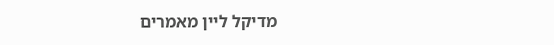מדיקל ליין מאמרים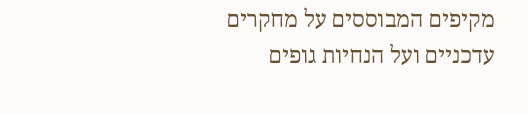מקיפים המבוססים על מחקרים עדכניים ועל הנחיות גופים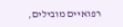רפואיים מובילים,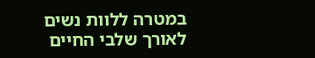במטרה ללוות נשים לאורך שלבי החיים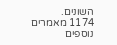השונים.
1174 מאמרים נוספים